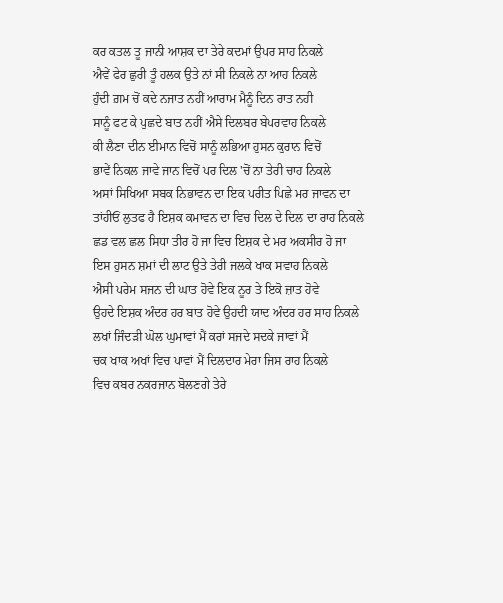ਕਰ ਕਤਲ ਤੂ ਜਾਨੀ ਆਸ਼ਕ ਦਾ ਤੇਰੇ ਕਦਮਾਂ ਉਪਰ ਸਾਹ ਨਿਕਲੇ
ਐਵੇਂ ਫੇਰ ਛੁਰੀ ਤੂੰ ਹਲਕ ਉਤੇ ਨਾਂ ਸੀ ਨਿਕਲੇ ਨਾ ਆਹ ਨਿਕਲੇ
ਹੁੰਦੀ ਗ਼ਮ ਚੋਂ ਕਦੇ ਨਜਾਤ ਨਹੀਂ ਆਰਾਮ ਮੈਨੂੰ ਦਿਨ ਰਾਤ ਨਹੀ
ਸਾਨੂੰ ਫਟ ਕੇ ਪੁਛਦੇ ਬਾਤ ਨਹੀਂ ਐਸੇ ਦਿਲਬਰ ਬੇਪਰਵਾਹ ਨਿਕਲੇ
ਕੀ ਲੈਣਾ ਦੀਨ ਈਮਾਨ ਵਿਚੋਂ ਸਾਨੂੰ ਲਭਿਆ ਹੁਸਨ ਕੁਰਾਨ ਵਿਚੋਂ
ਭਾਵੇਂ ਨਿਕਲ ਜਾਵੇ ਜਾਨ ਵਿਚੋਂ ਪਰ ਦਿਲ 'ਚੋਂ ਨਾ ਤੇਰੀ ਚਾਹ ਨਿਕਲੇ
ਅਸਾਂ ਸਿਖਿਆ ਸਬਕ ਨਿਭਾਵਨ ਦਾ ਇਕ ਪਰੀਤ ਪਿਛੇ ਮਰ ਜਾਵਨ ਦਾ
ਤਾਂਹੀਓਂ ਲੁਤਫ ਹੈ ਇਸ਼ਕ ਕਮਾਵਨ ਦਾ ਵਿਚ ਦਿਲ ਦੇ ਦਿਲ ਦਾ ਰਾਹ ਨਿਕਲੇ
ਛਡ ਵਲ ਛਲ ਸਿਧਾ ਤੀਰ ਹੋ ਜਾ ਵਿਚ ਇਸ਼ਕ ਦੇ ਮਰ ਅਕਸੀਰ ਹੋ ਜਾ
ਇਸ ਹੁਸਨ ਸ਼ਮਾਂ ਦੀ ਲਾਟ ਉਤੇ ਤੇਰੀ ਜਲਕੇ ਖਾਕ ਸਵਾਹ ਨਿਕਲੇ
ਐਸੀ ਪਰੇਮ ਸਜਨ ਦੀ ਘਾਤ ਹੋਵੇ ਇਕ ਨੂਰ ਤੇ ਇਕੋ ਜ਼ਾਤ ਹੋਵੇ
ਉਹਦੇ ਇਸ਼ਕ ਅੰਦਰ ਹਰ ਬਾਤ ਹੋਵੇ ਉਹਦੀ ਯਾਦ ਅੰਦਰ ਹਰ ਸਾਹ ਨਿਕਲੇ
ਲਖਾਂ ਜਿੰਦੜੀ ਘੋਲ ਘੁਮਾਵਾਂ ਮੈਂ ਕਰਾਂ ਸਜਦੇ ਸਦਕੇ ਜਾਵਾਂ ਮੈਂ
ਚਕ ਖਾਕ ਅਖਾਂ ਵਿਚ ਪਾਵਾਂ ਮੈਂ ਦਿਲਦਾਰ ਮੇਰਾ ਜਿਸ ਰਾਹ ਨਿਕਲੇ
ਵਿਚ ਕਬਰ ਨਕਰਜਾਨ ਬੋਲਣਗੇ ਤੇਰੇ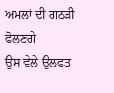ਅਮਲਾਂ ਦੀ ਗਠੜੀ ਫੋਲਣਗੇ
ਉਸ ਵੇਲੇ ਉਲਫਤ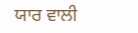ਯਾਰ ਵਾਲੀ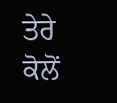ਤੇਰੇ ਕੋਲੋਂ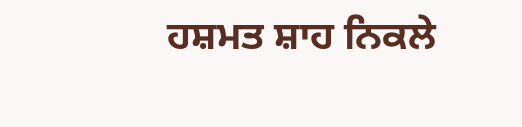ਹਸ਼ਮਤ ਸ਼ਾਹ ਨਿਕਲੇ